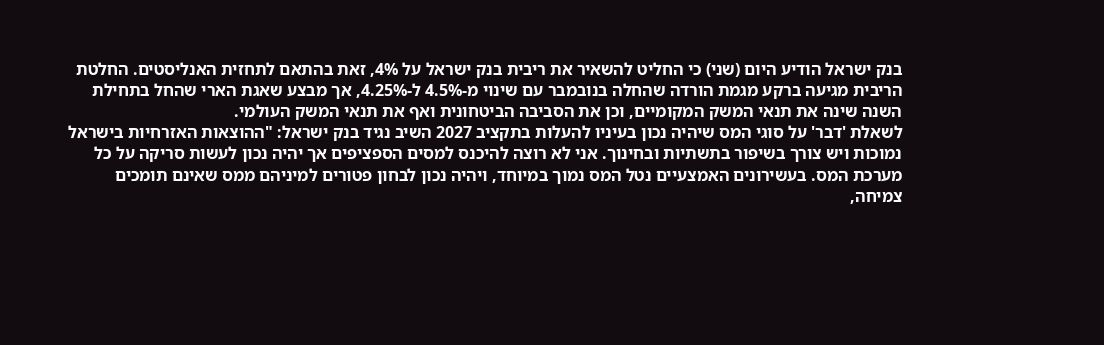בנק ישראל הודיע היום (שני) כי החליט להשאיר את ריבית בנק ישראל על 4%, זאת בהתאם לתחזית האנליסטים. החלטת הריבית מגיעה ברקע מגמת הורדה שהחלה בנובמבר עם שינוי מ-4.5% ל-4.25%, אך מבצע שאגת הארי שהחל בתחילת השנה שינה את תנאי המשק המקומיים, וכן את הסביבה הביטחונית ואף את תנאי המשק העולמי.
לשאלת 'דבר' על סוגי המס שיהיה נכון בעיניו להעלות בתקציב 2027 השיב נגיד בנק ישראל: "ההוצאות האזרחיות בישראל נמוכות ויש צורך בשיפור בתשתיות ובחינוך. אני לא רוצה להיכנס למסים הספציפים אך יהיה נכון לעשות סריקה על כל מערכת המס. בעשירונים האמצעיים נטל המס נמוך במיוחד, ויהיה נכון לבחון פטורים למיניהם ממס שאינם תומכים צמיחה,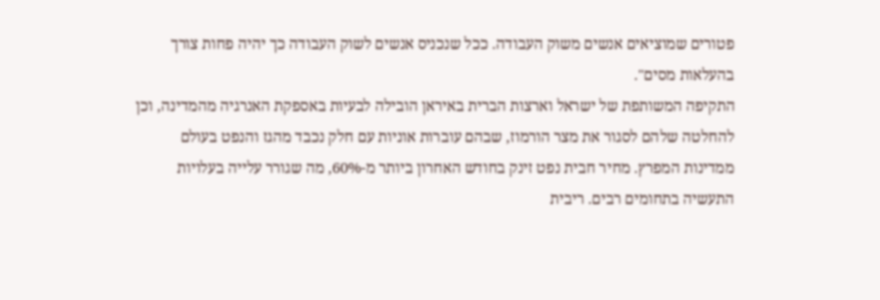פטורים שמוציאים אנשים משוק העבודה. ככל שנכניס אנשים לשוק העבודה כך יהיה פחות צורך בהעלאות מסים".
התקיפה המשותפת של ישראל וארצות הברית באיראן הובילה לבעיות באספקת האנרגיה מהמדינה, וכן להחלטה שלהם לסגור את מצר הורמוז, שבהם עוברות אוניות עם חלק נכבד מהגז והנפט בעולם ממדינות המפרץ. מחיר חבית נפט זינק בחודש האחרון ביותר מ-60%, מה שגורר עלייה בעלויות התעשיה בתחומים רבים. ריבית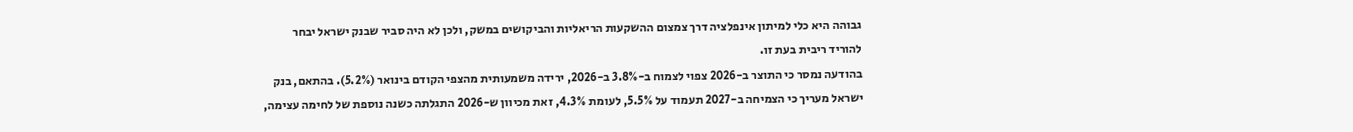גבוהה היא כלי למיתון אינפלציה דרך צמצום ההשקעות הריאליות והביקושים במשק, ולכן לא היה סביר שבנק ישראל יבחר להוריד ריבית בעת זו.
בהודעה נמסר כי התוצר ב-2026 צפוי לצמוח ב-3.8% ב-2026, ירידה משמעותית מהצפי הקודם בינואר (5.2%). בהתאם, בנק ישראל מעריך כי הצמיחה ב-2027 תעמוד על 5.5%, לעומת 4.3%, זאת מכיוון ש-2026 התגלתה כשנה נוספת של לחימה עצימה,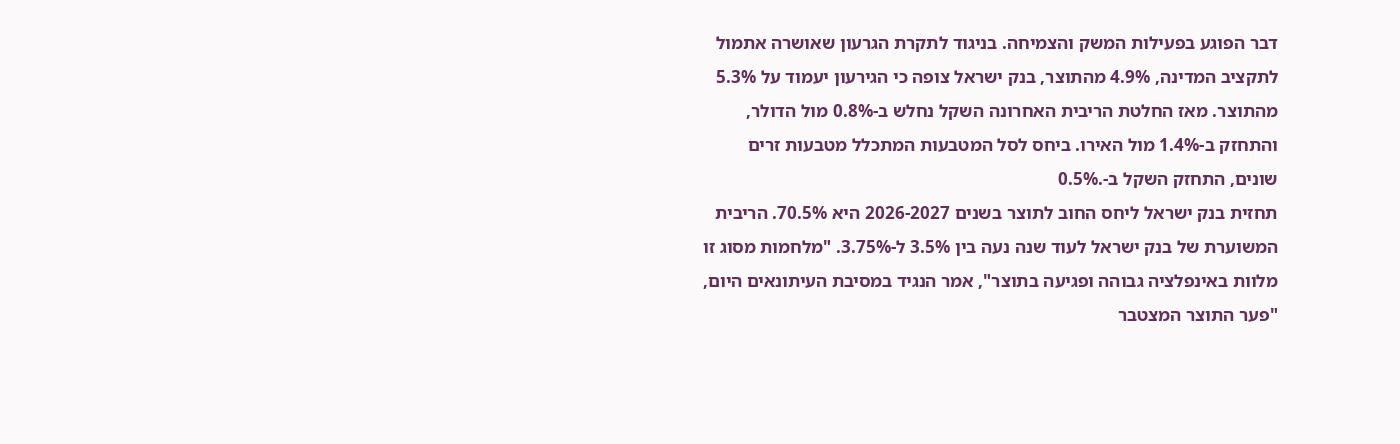דבר הפוגע בפעילות המשק והצמיחה. בניגוד לתקרת הגרעון שאושרה אתמול לתקציב המדינה, 4.9% מהתוצר, בנק ישראל צופה כי הגירעון יעמוד על 5.3% מהתוצר. מאז החלטת הריבית האחרונה השקל נחלש ב-0.8% מול הדולר, והתחזק ב-1.4% מול האירו. ביחס לסל המטבעות המתכלל מטבעות זרים שונים, התחזק השקל ב-.0.5%
תחזית בנק ישראל ליחס החוב לתוצר בשנים 2026-2027 היא 70.5%. הריבית המשוערת של בנק ישראל לעוד שנה נעה בין 3.5% ל-3.75%. "מלחמות מסוג זו מלוות באינפלציה גבוהה ופגיעה בתוצר", אמר הנגיד במסיבת העיתונאים היום, "פער התוצר המצטבר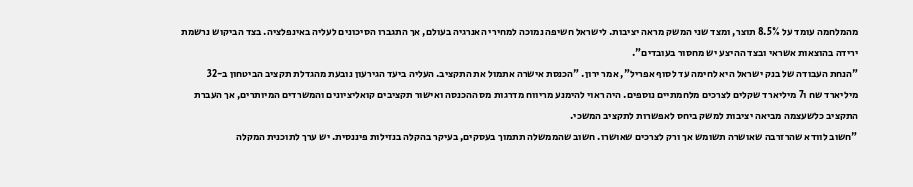מהמלחמה עומד על 8.5% תוצר, ומצד שני המשק מראה יציבות. לישראל חשיפה נמוכה למחירי האנרגיה בעולם, אך התגברו הסיכונים לעליה באינפלציה. בצד הביקוש נרשמת ירידה בהוצאות אשראי ובצד ההיצע יש מחסור בעובדים".
"הנחת העבודה של בנק ישראל היא לחימה עד לסוף אפריל", אמר ירון. "הכנסת אישרה אתמול את התקציב. העליה ביעד הגירעון נובעת מהגדלת תקציב הביטחון ב-32 מיליארד שח ו7 מיליארד שקלים לצרכים מלחמתיים נוספים. היה ראוי להימנע מריווח מדרגות מס ההכנסה ואישור תקציבים קואליציונים והמשרדים המיותרים, אך העברת התקציב כלשעצמה מביאה יציבות למשק ביחס לאפשרות לתקציב המשכי.
"חשוב לוודא שהרזרבה שאושרה תשומש אך ורק לצרכים שאושרו. חשוב שהממשלה תתמוך בעסקים, בעיקר בהקלה בנזילות פיננסית. יש ערך לתוכנית המקלה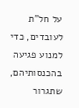על חל"ת לעובדים, כדי למנוע פגיעה בהכנסותיהם, שתגרור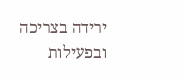ירידה בצריכה ובפעילות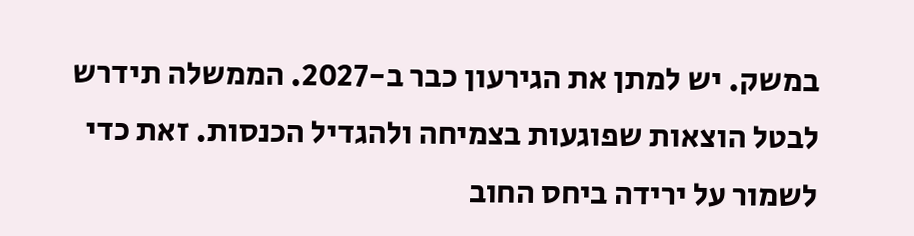במשק. יש למתן את הגירעון כבר ב-2027. הממשלה תידרש לבטל הוצאות שפוגעות בצמיחה ולהגדיל הכנסות. זאת כדי לשמור על ירידה ביחס החוב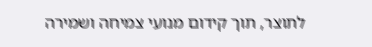לתוצר, תוך קידום מנועי צמיחה ושמירה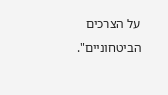על הצרכים הביטחוניים".